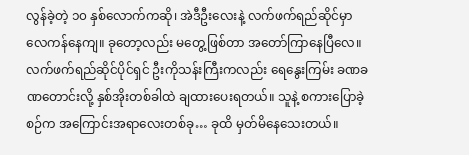လွန်ခဲ့တဲ့ ၁၀ နှစ်လောက်ကဆို၊ အဲဒီဦးလေးနဲ့ လက်ဖက်ရည်ဆိုင်မှာ လေကန်နေကျ။ ခုတော့လည်း မတွေ့ဖြစ်တာ အတော်ကြာနေပြီလေ။ လက်ဖက်ရည်ဆိုင်ပိုင်ရှင် ဦးကိုသန်းကြီးကလည်း ရေနွေးကြမ်း ခဏခဏတောင်းလို့ နှစ်အိုးတစ်ခါထဲ ချထားပေးရတယ်။ သူနဲ့ စကားပြောခဲ့စဉ်က အကြောင်းအရာလေးတစ်ခု… ခုထိ မှတ်မိနေသေးတယ်။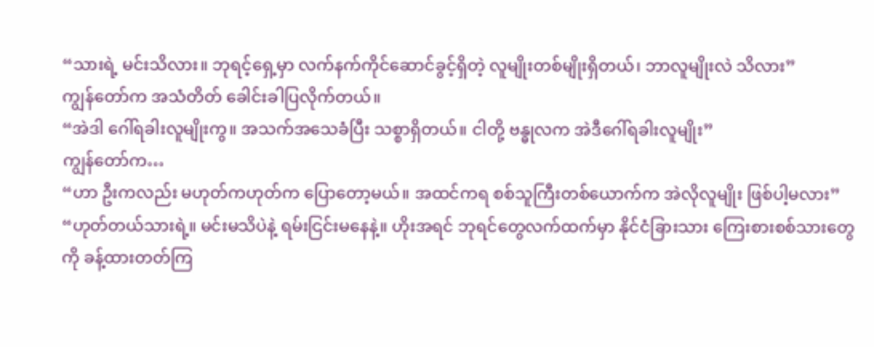“သားရဲ့ မင်းသိလား။ ဘုရင့်ရှေ့မှာ လက်နက်ကိုင်ဆောင်ခွင့်ရှိတဲ့ လူမျိုးတစ်မျိုးရှိတယ်၊ ဘာလူမျိုးလဲ သိလား”
ကျွန်တော်က အသံတိတ် ခေါင်းခါပြလိုက်တယ်။
“အဲဒါ ဂေါ်ရခါးလူမျိုးကွ။ အသက်အသေခံပြီး သစ္စာရှိတယ်။ ငါတို့ ဗန္ဓုလက အဲဒီဂေါ်ရခါးလူမျိုး”
ကျွန်တော်က…
“ဟာ ဦးကလည်း မဟုတ်ကဟုတ်က ပြောတော့မယ်။ အထင်ကရ စစ်သူကြီးတစ်ယောက်က အဲလိုလူမျိုး ဖြစ်ပါ့မလား”
“ဟုတ်တယ်သားရဲ့။ မင်းမသိပဲနဲ့ ရမ်းငြင်းမနေနဲ့။ ဟိုးအရင် ဘုရင်တွေလက်ထက်မှာ နိုင်ငံခြားသား ကြေးစားစစ်သားတွေကို ခန့်ထားတတ်ကြ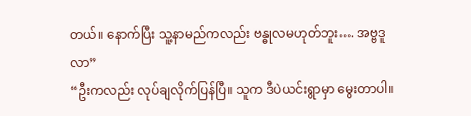တယ်။ နောက်ပြီး သူ့နာမည်ကလည်း ဗန္ဓုလမဟုတ်ဘူး…. အဗ္ဗဒူလာ”
“ဦးကလည်း လုပ်ချလိုက်ပြန်ပြီ။ သူက ဒီပဲယင်းရွာမှာ မွေးတာပါ။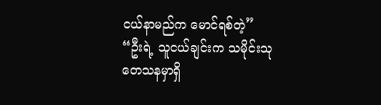ငယ်နာမည်က မောင်ရစ်တဲ့”
“ဦးရဲ့ သူငယ်ချင်းက သမိုင်းသုတေသနမှာရှိ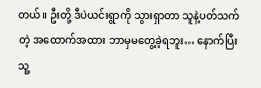တယ်။ ဦးတို့ ဒီပဲယင်းရွာကို သွားရှာတာ သူနဲ့ပတ်သက်တဲ့ အထောက်အထား ဘာမှမတွေ့ခဲ့ရဘူး… နောက်ပြီး သူ့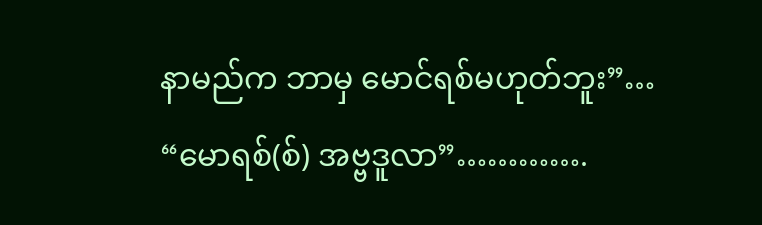နာမည်က ဘာမှ မောင်ရစ်မဟုတ်ဘူး”…
“မောရစ်(စ်) အဗ္ဗဒူလာ”………….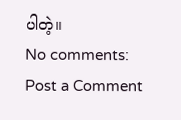ပါတဲ့။
No comments:
Post a Comment